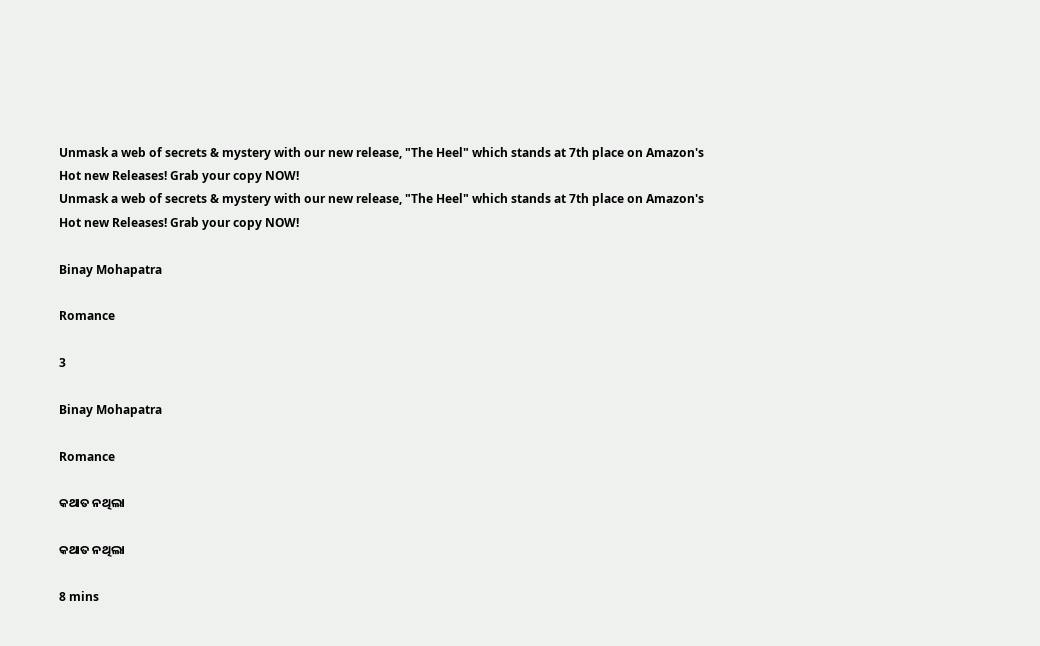Unmask a web of secrets & mystery with our new release, "The Heel" which stands at 7th place on Amazon's Hot new Releases! Grab your copy NOW!
Unmask a web of secrets & mystery with our new release, "The Heel" which stands at 7th place on Amazon's Hot new Releases! Grab your copy NOW!

Binay Mohapatra

Romance

3

Binay Mohapatra

Romance

କଥାତ ନଥିଲା

କଥାତ ନଥିଲା

8 mins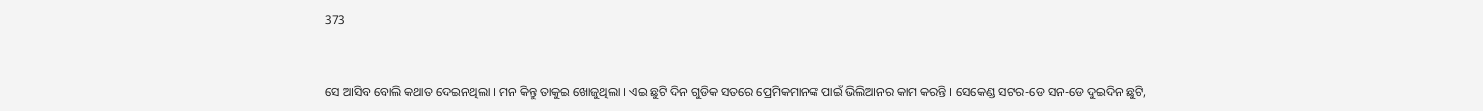373


ସେ ଆସିବ ବୋଲି କଥାତ ଦେଇନଥିଲା । ମନ କିନ୍ତୁ ତାକୁଇ ଖୋଜୁଥିଲା । ଏଇ ଛୁଟି ଦିନ ଗୁଡିକ ସତରେ ପ୍ରେମିକମାନଙ୍କ ପାଇଁ ଭିଲିଆନର କାମ କରନ୍ତି । ସେକେଣ୍ଡ ସଟର-ଡେ ସନ-ଡେ ଦୁଇଦିନ ଛୁଟି,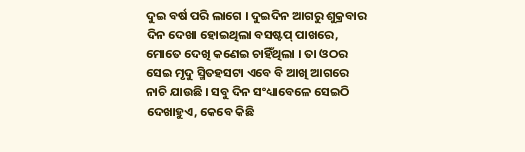ଦୁଇ ବର୍ଷ ପରି ଲାଗେ । ଦୁଇଦିନ ଆଗରୁ ଶୁକ୍ରବାର ଦିନ ଦେଖା ହୋଇଥିଲା ବସଷ୍ଟପ୍ ପାଖରେ, ମୋତେ ଦେଖି କଣେଇ ଚାହିଁଥିଲା । ତା ଓଠର ସେଇ ମୃଦୁ ସ୍ମିତହସଟା ଏବେ ବି ଆଖି ଆଗରେ ନାଚି ଯାଉଛି । ସବୁ ଦିନ ସଂଧ୍ୟାବେଳେ ସେଇଠି ଦେଖାହୁଏ, କେବେ କିଛି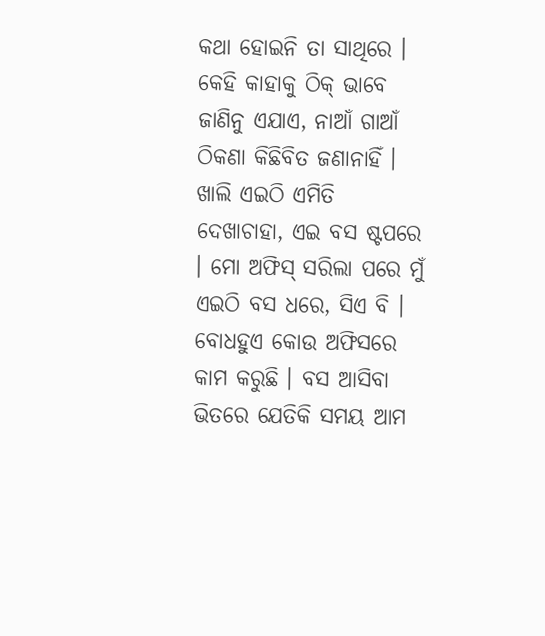କଥା ହୋଇନି ତା ସାଥିରେ । କେହି କାହାକୁ ଠିକ୍ ଭାବେ ଜାଣିନୁ ଏଯାଏ, ନାଆଁ ଗାଆଁ ଠିକଣା କିଛିବିତ ଜଣାନାହିଁ । ଖାଲି ଏଇଠି ଏମିତି ଦେଖାଚାହା, ଏଇ ବସ ଷ୍ଟପରେ । ମୋ ଅଫିସ୍ ସରିଲା ପରେ ମୁଁ ଏଇଠି ବସ ଧରେ, ସିଏ ବି । ବୋଧହୁଏ କୋଉ ଅଫିସରେ କାମ କରୁଛି । ବସ ଆସିବା ଭିତରେ ଯେତିକି ସମୟ ଆମ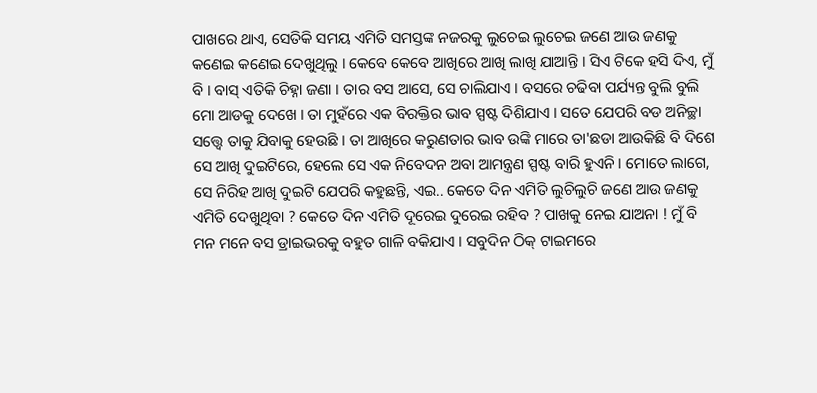ପାଖରେ ଥାଏ, ସେତିକି ସମୟ ଏମିତି ସମସ୍ତଙ୍କ ନଜରକୁ ଲୁଚେଇ ଲୁଚେଇ ଜଣେ ଆଉ ଜଣକୁ କଣେଇ କଣେଇ ଦେଖୁଥିଲୁ । କେବେ କେବେ ଆଖିରେ ଆଖି ଲାଖି ଯାଆନ୍ତି । ସିଏ ଟିକେ ହସି ଦିଏ, ମୁଁ ବି । ବାସ୍ ଏତିକି ଚିହ୍ନା ଜଣା । ତାର ବସ ଆସେ, ସେ ଚାଲିଯାଏ । ବସରେ ଚଢିବା ପର୍ଯ୍ୟନ୍ତ ବୁଲି ବୁଲି ମୋ ଆଡକୁ ଦେଖେ । ତା ମୁହଁରେ ଏକ ବିରକ୍ତିର ଭାବ ସ୍ପଷ୍ଟ ଦିଶିଯାଏ । ସତେ ଯେପରି ବଡ ଅନିଚ୍ଛା ସତ୍ତ୍ୱେ ତାକୁ ଯିବାକୁ ହେଉଛି । ତା ଆଖିରେ କରୁଣତାର ଭାବ ଉଙ୍କି ମାରେ ତା'ଛଡା ଆଉକିଛି ବି ଦିଶେ ସେ ଆଖି ଦୁଇଟିରେ, ହେଲେ ସେ ଏକ ନିବେଦନ ଅବା ଆମନ୍ତ୍ରଣ ସ୍ପଷ୍ଟ ବାରି ହୁଏନି । ମୋତେ ଲାଗେ, ସେ ନିରିହ ଆଖି ଦୁଇଟି ଯେପରି କହୁଛନ୍ତି, ଏଇ.. କେତେ ଦିନ ଏମିତି ଲୁଚିଲୁଚି ଜଣେ ଆଉ ଜଣକୁ ଏମିତି ଦେଖୁଥିବା ? କେତେ ଦିନ ଏମିତି ଦୂରେଇ ଦୁରେଇ ରହିବ ? ପାଖକୁ ନେଇ ଯାଅନା ! ମୁଁ ବି ମନ ମନେ ବସ ଡ୍ରାଇଭରକୁ ବହୁତ ଗାଳି ବକିଯାଏ । ସବୁଦିନ ଠିକ୍ ଟାଇମରେ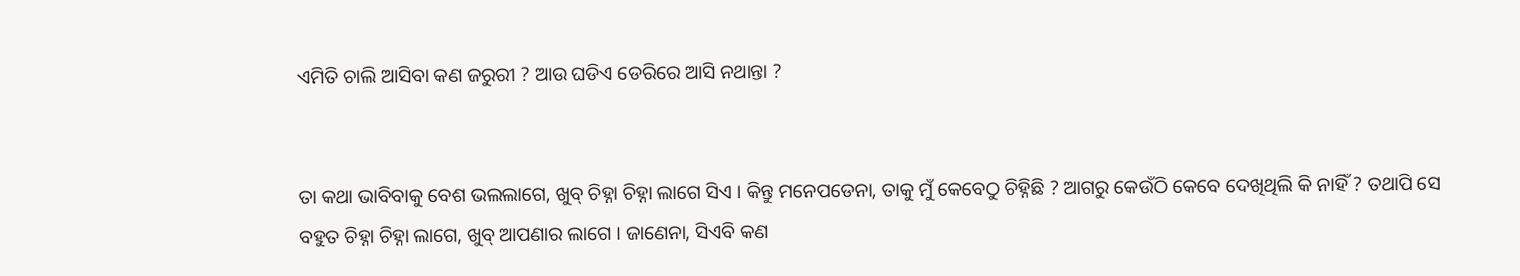ଏମିତି ଚାଲି ଆସିବା କଣ ଜରୁରୀ ? ଆଉ ଘଡିଏ ଡେରିରେ ଆସି ନଥାନ୍ତା ?


ତା କଥା ଭାବିବାକୁ ବେଶ ଭଲଲାଗେ, ଖୁବ୍ ଚିହ୍ନା ଚିହ୍ନା ଲାଗେ ସିଏ । କିନ୍ତୁ ମନେପଡେନା, ତାକୁ ମୁଁ କେବେଠୁ ଚିହ୍ନିଛି ? ଆଗରୁ କେଉଁଠି କେବେ ଦେଖିଥିଲି କି ନାହିଁ ? ତଥାପି ସେ ବହୁତ ଚିହ୍ନା ଚିହ୍ନା ଲାଗେ, ଖୁବ୍ ଆପଣାର ଲାଗେ । ଜାଣେନା, ସିଏବି କଣ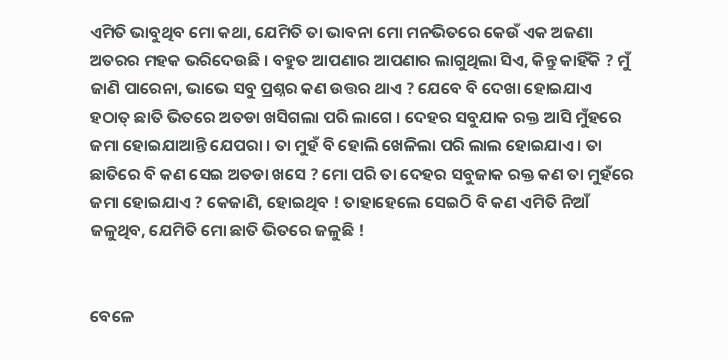ଏମିତି ଭାବୁଥିବ ମୋ କଥା, ଯେମିତି ତା ଭାବନା ମୋ ମନଭିତରେ କେଉଁ ଏକ ଅଜଣା ଅତରର ମହକ ଭରିଦେଉଛି । ବହୁତ ଆପଣାର ଆପଣାର ଲାଗୁଥିଲା ସିଏ, କିନ୍ତୁ କାହିଁକି ? ମୁଁ ଜାଣି ପାରେନା, ଭାଭେ ସବୁ ପ୍ରଶ୍ନର କଣ ଉତ୍ତର ଥାଏ ? ଯେବେ ବି ଦେଖା ହୋଇଯାଏ ହଠାତ୍ ଛାତି ଭିତରେ ଅତଡା ଖସିଗଲା ପରି ଲାଗେ । ଦେହର ସବୁଯାକ ରକ୍ତ ଆସି ମୁଁହରେ ଜମା ହୋଇଯାଆନ୍ତି ଯେପରା । ତା ମୁହଁ ବି ହୋଲି ଖେଳିଲା ପରି ଲାଲ ହୋଇଯାଏ । ତା ଛାତିରେ ବି କଣ ସେଇ ଅତଡା ଖସେ ? ମୋ ପରି ତା ଦେହର ସବୁଜାକ ରକ୍ତ କଣ ତା ମୁହଁରେ ଜମା ହୋଇଯାଏ ? କେଜାଣି, ହୋଇଥିବ ! ତାହାହେଲେ ସେଇଠି ବି କଣ ଏମିତି ନିଆଁ ଜଳୁଥିବ, ଯେମିତି ମୋ ଛାତି ଭିତରେ ଜଳୁଛି !


ବେଳେ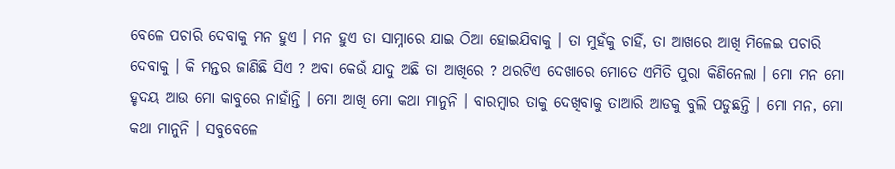ବେଳେ ପଚାରି ଦେବାକୁ ମନ ହୁଏ । ମନ ହୁଏ ତା ସାମ୍ନାରେ ଯାଇ ଠିଆ ହୋଇଯିବାକୁ । ତା ମୁହଁକୁ ଚାହିଁ, ତା ଆଖରେ ଆଖି ମିଳେଇ ପଚାରି ଦେବାକୁ । କି ମନ୍ତର ଜାଣିଛି ସିଏ ? ଅବା କେଉଁ ଯାଦୁ ଅଛି ତା ଆଖିରେ ? ଥରଟିଏ ଦେଖାରେ ମୋତେ ଏମିତି ପୁରା କିଣିନେଲା । ମୋ ମନ ମୋ ହୃଦୟ ଆଉ ମୋ କାବୁରେ ନାହାଁନ୍ତି । ମୋ ଆଖି ମୋ କଥା ମାନୁନି । ବାରମ୍ବାର ତାକୁ ଦେଖିବାକୁ ତାଆରି ଆଡକୁ ବୁଲି ପଡୁଛନ୍ତି । ମୋ ମନ, ମୋ କଥା ମାନୁନି । ସବୁବେଳେ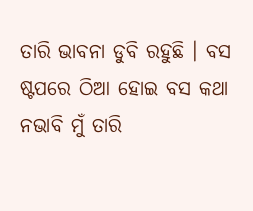ତାରି ଭାବନା ଡୁବି ରହୁଛି । ବସ ଷ୍ଟପରେ ଠିଆ ହୋଇ ବସ କଥା ନଭାବି ମୁଁ ତାରି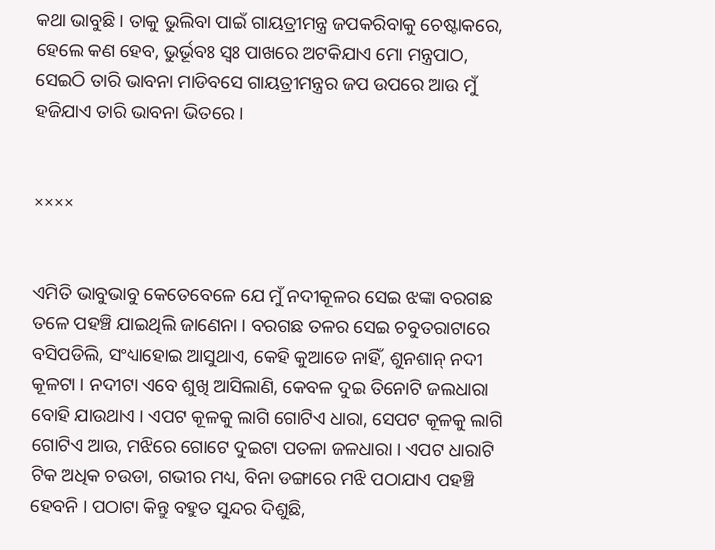କଥା ଭାବୁଛି । ତାକୁ ଭୁଲିବା ପାଇଁ ଗାୟତ୍ରୀମନ୍ତ୍ର ଜପକରିବାକୁ ଚେଷ୍ଟାକରେ, ହେଲେ କଣ ହେବ, ଭୁର୍ଭୂବଃ ସ୍ୱଃ ପାଖରେ ଅଟକିଯାଏ ମୋ ମନ୍ତ୍ରପାଠ, ସେଇଠି ତାରି ଭାବନା ମାଡିବସେ ଗାୟତ୍ରୀମନ୍ତ୍ରର ଜପ ଉପରେ ଆଉ ମୁଁ ହଜିଯାଏ ତାରି ଭାବନା ଭିତରେ ।


××××


ଏମିତି ଭାବୁଭାବୁ କେତେବେଳେ ଯେ ମୁଁ ନଦୀକୂଳର ସେଇ ଝଙ୍କା ବରଗଛ ତଳେ ପହଞ୍ଚି ଯାଇଥିଲି ଜାଣେନା । ବରଗଛ ତଳର ସେଇ ଚବୁତରାଟାରେ ବସିପଡିଲି, ସଂଧ୍ୟାହୋଇ ଆସୁଥାଏ, କେହି କୁଆଡେ ନାହିଁ, ଶୁନଶାନ୍ ନଦୀ କୂଳଟା । ନଦୀଟା ଏବେ ଶୁଖି ଆସିଲାଣି, କେବଳ ଦୁଇ ତିନୋଟି ଜଲଧାରା ବୋହି ଯାଉଥାଏ । ଏପଟ କୂଳକୁ ଲାଗି ଗୋଟିଏ ଧାରା, ସେପଟ କୂଳକୁ ଲାଗି ଗୋଟିଏ ଆଉ, ମଝିରେ ଗୋଟେ ଦୁଇଟା ପତଳା ଜଳଧାରା । ଏପଟ ଧାରାଟି ଟିକ ଅଧିକ ଚଉଡା, ଗଭୀର ମଧ୍ୟ, ବିନା ଡଙ୍ଗାରେ ମଝି ପଠାଯାଏ ପହଞ୍ଚି ହେବନି । ପଠାଟା କିନ୍ତୁ ବହୁତ ସୁନ୍ଦର ଦିଶୁଛି,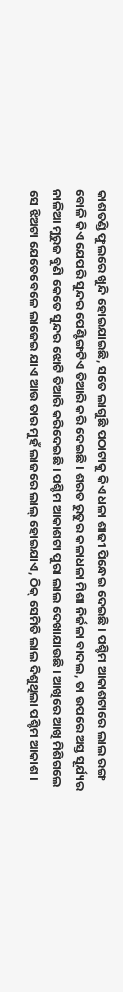କାଶତଣ୍ଡି ଫୁଲରେ ଖୁନ୍ଦି ହୋଇଯାଇଛି, ସତେ ଲାଗୁଛି ପଠାଟାକୁ କିଏ ଧଳା ଶାଢୀ ପିନ୍ଧେଇ ଦେଇଛି । ପଶ୍ଚିମ ଆକାଶଟାରେ ଲାଲ ରଙ୍ଗ ବୋଳି କିଏ ଯେପରି ସୁନ୍ଦର ପେଣ୍ଟିଙ୍ଗଟିଏ ତିଆରି କରି ଦେଇଛି । ଶରତ ରୁତୁର କଳାଧଳା ମିଶା ନିର୍ଜଳା ବାଦଲ, ତା ଉପରେ ଅସ୍ତ ସୂର୍ଯ୍ୟର ନାଳିଆ ମୁରୁଜ ବୁଣି କେତେ ସୁନ୍ଦର ଝୋଟି ତିଆରି କରିଦେଇଛି । ପଶ୍ଚିମ ଆକାଶଟା ପୁରା ଲାଲ ଦେଖାଯାଉଛି । ଆଖିରେ ଆଖି ମିଶିଗଲେ ସେ ଝିଅଟା ଯେତେବେଳେ ଲାଜେଇ ଯାଏ ଆଉ ତାର ମୁହଁ ଲାଜରେ ଲାଲ୍ ହୋଇଯାଏ, ଠିକ୍ ସେମିତି ଲାଲ ଦିଶୁଥିଲା ପଶ୍ଚିମ ଆକାଶ ।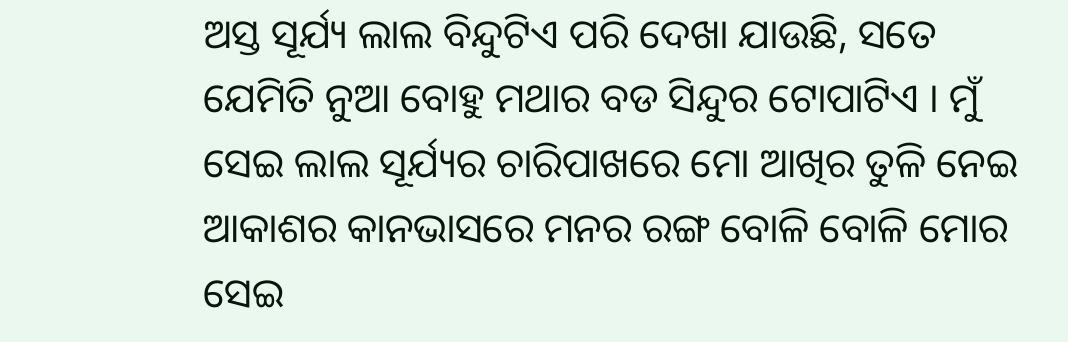ଅସ୍ତ ସୂର୍ଯ୍ୟ ଲାଲ ବିନ୍ଦୁଟିଏ ପରି ଦେଖା ଯାଉଛି, ସତେ ଯେମିତି ନୁଆ ବୋହୁ ମଥାର ବଡ ସିନ୍ଦୁର ଟୋପାଟିଏ । ମୁଁ ସେଇ ଲାଲ ସୂର୍ଯ୍ୟର ଚାରିପାଖରେ ମୋ ଆଖିର ତୁଳି ନେଇ ଆକାଶର କାନଭାସରେ ମନର ରଙ୍ଗ ବୋଳି ବୋଳି ମୋର ସେଇ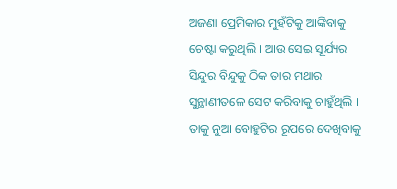ଅଜଣା ପ୍ରେମିକାର ମୁହଁଟିକୁ ଆଙ୍କିବାକୁ ଚେଷ୍ଟା କରୁଥିଲି । ଆଉ ସେଇ ସୂର୍ଯ୍ୟର ସିନ୍ଦୁର ବିନ୍ଦୁକୁ ଠିକ ତାର ମଥାର ସୁନ୍ଥାଣୀତଳେ ସେଟ କରିବାକୁ ଚାହୁଁଥିଲି । ତାକୁ ନୁଆ ବୋହୁଟିର ରୂପରେ ଦେଖିବାକୁ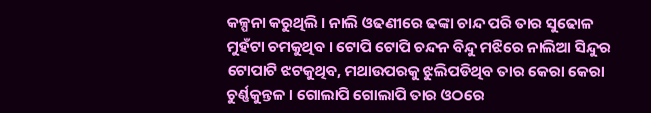କଳ୍ପନା କରୁଥିଲି । ନାଲି ଓଢଣୀରେ ଢଙ୍କା ଚାନ୍ଦ ପରି ତାର ସୁଢୋଳ ମୁହଁଟା ଚମକୁଥିବ । ଟୋପି ଟୋପି ଚନ୍ଦନ ବିନ୍ଦୁ ମଝିରେ ନାଲିଆ ସିନ୍ଦୁର ଟୋପାଟି ଝଟକୁଥିବ, ମଥାଉପରକୁ ଝୁଲିପଡିଥିବ ତାର କେରା କେରା ଚୁର୍ଣ୍ଣକୁନ୍ତଳ । ଗୋଲାପି ଗୋଲାପି ତାର ଓଠରେ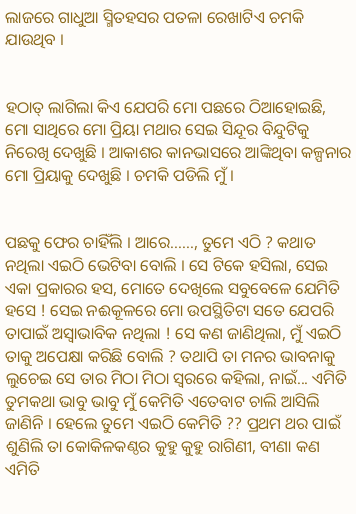ଲାଜରେ ଗାଧୁଆ ସ୍ମିତହସର ପତଳା ରେଖାଟିଏ ଚମକି ଯାଉଥିବ ।


ହଠାତ୍ ଲାଗିଲା କିଏ ଯେପରି ମୋ ପଛରେ ଠିଆହୋଇଛି, ମୋ ସାଥିରେ ମୋ ପ୍ରିୟା ମଥାର ସେଇ ସିନ୍ଦୂର ବିନ୍ଦୁଟିକୁ ନିରେଖି ଦେଖୁଛି । ଆକାଶର କାନଭାସରେ ଆଙ୍କିଥିବା କଳ୍ପନାର ମୋ ପ୍ରିୟାକୁ ଦେଖୁଛି । ଚମକି ପଡିଲି ମୁଁ ।


ପଛକୁ ଫେର ଚାହିଁଲି । ଆରେ......, ତୁମେ ଏଠି ? କଥାତ ନଥିଲା ଏଇଠି ଭେଟିବା ବୋଲି । ସେ ଟିକେ ହସିଲା, ସେଇ ଏକା ପ୍ରକାରର ହସ, ମୋତେ ଦେଖିଲେ ସବୁବେଳେ ଯେମିତି ହସେ ! ସେଇ ନଈକୂଳରେ ମୋ ଉପସ୍ଥିତିଟା ସତେ ଯେପରି ତାପାଇଁ ଅସ୍ୱାଭାବିକ ନଥିଲା ! ସେ କଣ ଜାଣିଥିଲା, ମୁଁ ଏଇଠି ତାକୁ ଅପେକ୍ଷା କରିଛି ବୋଲି ? ତଥାପି ତା ମନର ଭାବନାକୁ ଲୁଚେଇ ସେ ତାର ମିଠା ମିଠା ସ୍ୱରରେ କହିଲା, ନାଇଁ... ଏମିତି ତୁମକଥା ଭାବୁ ଭାବୁ ମୁଁ କେମିତି ଏତେବାଟ ଚାଲି ଆସିଲି ଜାଣିନି । ହେଲେ ତୁମେ ଏଇଠି କେମିତି ?? ପ୍ରଥମ ଥର ପାଇଁ ଶୁଣିଲି ତା କୋକିଳକଣ୍ଠର କୁହୁ କୁହୁ ରାଗିଣୀ, ବୀଣା କଣ ଏମିତି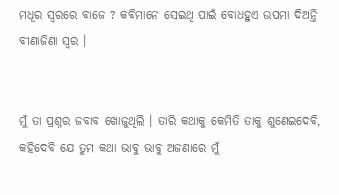ମଧୂର ସ୍ୱରରେ ବାଜେ ? କବିମାନେ ସେଇଥି ପାଇଁ ବୋଧହୁଏ ଉପମା ଦିଅନ୍ତି ବୀଣାଜିଣା ସ୍ୱର ।


ମୁଁ ତା ପ୍ରଶ୍ନର ଜବାବ ଖୋଜୁଥିଲି । ତାରି କଥାକୁ କେମିତି ତାକୁ ଶୁଣେଇଦେବି, କହିଦେବି ଯେ ତୁମ କଥା ଭାବୁ ଭାବୁ ଅଜଣାରେ ମୁଁ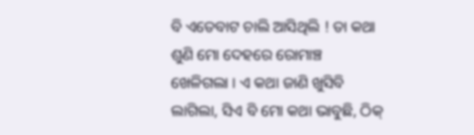ବି ଏତେବାଟ ଚାଲି ଆସିଥିଲି ! ତା କଥା ଶୁଣି ମୋ ଦେହରେ ରୋମାଞ୍ଚ ଖେଳିଗଲା । ଏ କଥା ଜାଣି ଖୁସିବି ଲାଗିଲା, ସିଏ ବି ମୋ କଥା ଭାବୁଛି, ଠିକ୍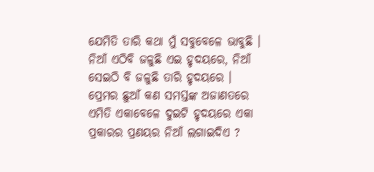ଯେମିତି ତାରି କଥା ମୁଁ ସବୁବେଳେ ଭାବୁଛି । ନିଆଁ ଏଠିବି ଜଳୁଛି ଏଇ ହୃଦୟରେ, ନିଆଁ ସେଇଠି ବି ଜଳୁଛି ତାରି ହୃଦୟରେ । ପ୍ରେମର ଛୁଆଁ କଣ ସମସ୍ତଙ୍କ ଅଜାଣତରେ ଏମିତି ଏକାବେଳେ ଦୁଇଟି ହୃଦୟରେ ଏକା ପ୍ରକାରର ପ୍ରଣୟର ନିଆଁ ଲଗାଇଦିଏ ?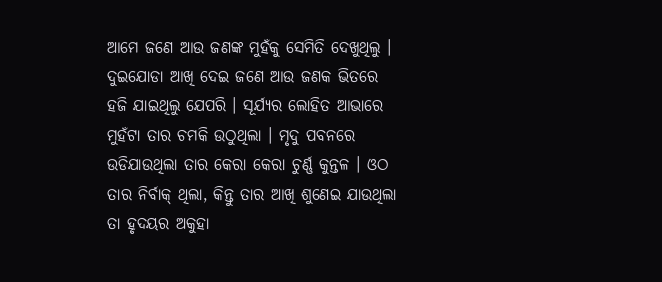ଆମେ ଜଣେ ଆଉ ଜଣଙ୍କ ମୁହଁକୁ ସେମିତି ଦେଖୁଥିଲୁ । ଦୁଇଯୋଡା ଆଖି ଦେଇ ଜଣେ ଆଉ ଜଣକ ଭିତରେ ହଜି ଯାଇଥିଲୁ ଯେପରି । ସୂର୍ଯ୍ୟର ଲୋହିତ ଆଭାରେ ମୁହଁଟା ତାର ଚମକି ଉଠୁଥିଲା । ମୃଦୁ ପବନରେ ଉଡିଯାଉଥିଲା ତାର କେରା କେରା ଚୁର୍ଣ୍ଣ କୁନ୍ତଳ । ଓଠ ତାର ନିର୍ବାକ୍ ଥିଲା, କିନ୍ତୁ ତାର ଆଖି ଶୁଣେଇ ଯାଉଥିଲା ତା ହୃଦୟର ଅକୁହା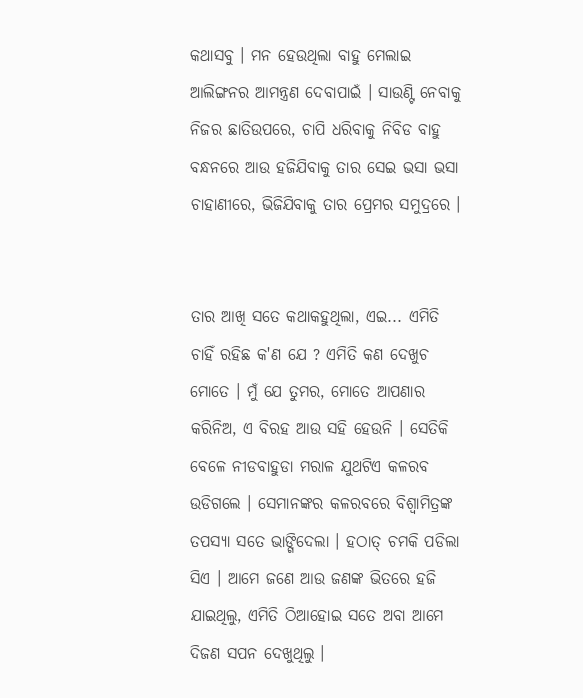କଥାସବୁ । ମନ ହେଉଥିଲା ବାହୁ ମେଲାଇ ଆଲିଙ୍ଗନର ଆମନ୍ତ୍ରଣ ଦେବାପାଇଁ । ସାଉଣ୍ଟି ନେବାକୁ ନିଜର ଛାତିଉପରେ, ଚାପି ଧରିବାକୁ ନିବିଡ ବାହୁ ବନ୍ଧନରେ ଆଉ ହଜିଯିବାକୁ ତାର ସେଇ ଭସା ଭସା ଚାହାଣୀରେ, ଭିଜିଯିବାକୁ ତାର ପ୍ରେମର ସମୁଦ୍ରରେ ।


ତାର ଆଖି ସତେ କଥାକହୁଥିଲା, ଏଇ... ଏମିତି ଚାହିଁ ରହିଛ କ'ଣ ଯେ ? ଏମିତି କଣ ଦେଖୁଚ ମୋତେ । ମୁଁ ଯେ ତୁମର, ମୋତେ ଆପଣାର କରିନିଅ, ଏ ବିରହ ଆଉ ସହି ହେଉନି । ସେତିକି ବେଳେ ନୀଡବାହୁଡା ମରାଳ ଯୁଥଟିଏ କଳରବ ଉଡିଗଲେ । ସେମାନଙ୍କର କଳରବରେ ବିଶ୍ୱାମିତ୍ରଙ୍କ ତପସ୍ୟା ସତେ ଭାଙ୍ଗିଦେଲା । ହଠାତ୍ ଚମକି ପଡିଲା ସିଏ । ଆମେ ଜଣେ ଆଉ ଜଣଙ୍କ ଭିତରେ ହଜି ଯାଇଥିଲୁ, ଏମିତି ଠିଆହୋଇ ସତେ ଅବା ଆମେ ଦିଜଣ ସପନ ଦେଖୁଥିଲୁ ।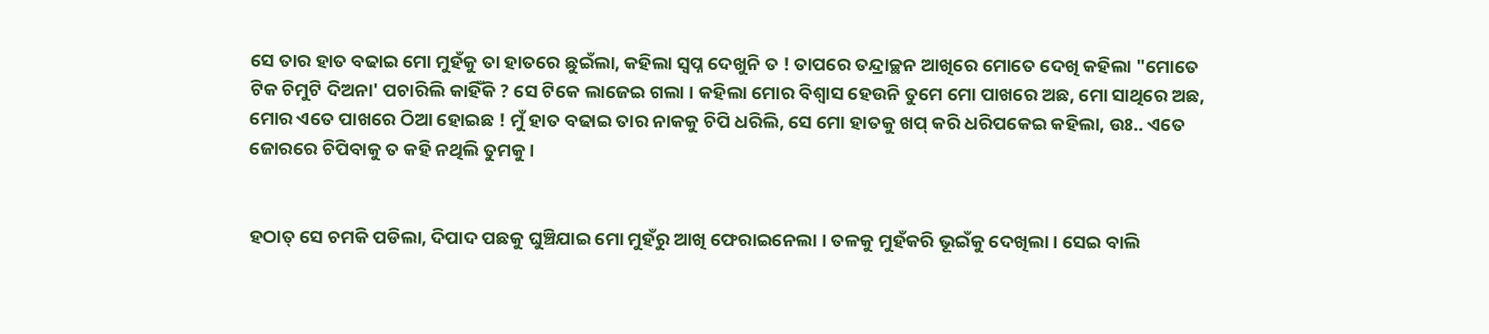ସେ ତାର ହାତ ବଢାଇ ମୋ ମୁହଁକୁ ତା ହାତରେ ଛୁଇଁଲା, କହିଲା ସ୍ୱପ୍ନ ଦେଖୁନି ତ ! ତାପରେ ତନ୍ଦ୍ରାଚ୍ଛନ ଆଖିରେ ମୋତେ ଦେଖି କହିଲା "ମୋତେ ଟିକ ଚିମୁଟି ଦିଅନା' ପଚାରିଲି କାହିଁକି ? ସେ ଟିକେ ଲାଜେଇ ଗଲା । କହିଲା ମୋର ବିଶ୍ୱାସ ହେଉନି ତୁମେ ମୋ ପାଖରେ ଅଛ, ମୋ ସାଥିରେ ଅଛ, ମୋର ଏତେ ପାଖରେ ଠିଆ ହୋଇଛ ! ମୁଁ ହାତ ବଢାଇ ତାର ନାକକୁ ଚିପି ଧରିଲି, ସେ ମୋ ହାତକୁ ଖପ୍ କରି ଧରିପକେଇ କହିଲା, ଉଃ.. ଏତେ ଜୋରରେ ଚିପିବାକୁ ତ କହି ନଥିଲି ତୁମକୁ ।


ହଠାତ୍ ସେ ଚମକି ପଡିଲା, ଦିପାଦ ପଛକୁ ଘୁଞ୍ଚିଯାଇ ମୋ ମୁହଁରୁ ଆଖି ଫେରାଇନେଲା । ତଳକୁ ମୁହଁକରି ଭୂଇଁକୁ ଦେଖିଲା । ସେଇ ବାଲି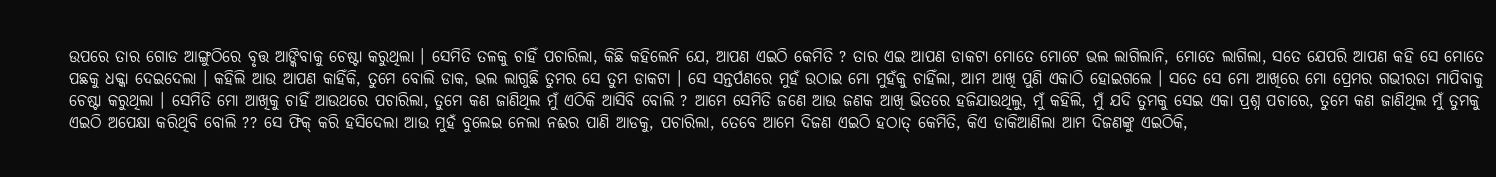ଉପରେ ତାର ଗୋଡ ଆଙ୍ଗୁଠିରେ ବୃତ୍ତ ଆଙ୍କିବାକୁ ଚେଷ୍ଟା କରୁଥିଲା । ସେମିତି ତଳକୁ ଚାହିଁ ପଚାରିଲା, କିଛି କହିଲେନି ଯେ, ଆପଣ ଏଇଠି କେମିତି ? ତାର ଏଇ ଆପଣ ଡାକଟା ମୋତେ ମୋଟେ ଭଲ ଲାଗିଲାନି, ମୋତେ ଲାଗିଲା, ସତେ ଯେପରି ଆପଣ କହି ସେ ମୋତେ ପଛକୁ ଧକ୍କା ଦେଇଦେଲା । କହିଲି ଆଉ ଆପଣ କାହିଁକି, ତୁମେ ବୋଲି ଡାକ, ଭଲ ଲାଗୁଛି ତୁମର ସେ ତୁମ ଡାକଟା । ସେ ସନ୍ତର୍ପଣରେ ମୁହଁ ଉଠାଇ ମୋ ମୁହଁକୁ ଚାହିଁଲା, ଆମ ଆଖି ପୁଣି ଏକାଠି ହୋଇଗଲେ । ସତେ ସେ ମୋ ଆଖିରେ ମୋ ପ୍ରେମର ଗଭୀରତା ମାପିବାକୁ ଚେଷ୍ଟା କରୁଥିଲା । ସେମିତି ମୋ ଆଖିକୁ ଚାହିଁ ଆଉଥରେ ପଚାରିଲା, ତୁମେ କଣ ଜାଣିଥିଲ ମୁଁ ଏଠିକି ଆସିବି ବୋଲି ? ଆମେ ସେମିତି ଜଣେ ଆଉ ଜଣକ ଆଖି ଭିତରେ ହଜିଯାଉଥିଲୁ, ମୁଁ କହିଲି, ମୁଁ ଯଦି ତୁମକୁ ସେଇ ଏକା ପ୍ରଶ୍ନ ପଚାରେ, ତୁମେ କଣ ଜାଣିଥିଲ ମୁଁ ତୁମକୁ ଏଇଠି ଅପେକ୍ଷା କରିଥିବି ବୋଲି ?? ସେ ଫିକ୍ କରି ହସିଦେଲା ଆଉ ମୁହଁ ବୁଲେଇ ନେଲା ନଈର ପାଣି ଆଡକୁ, ପଚାରିଲା, ତେବେ ଆମେ ଦିଜଣ ଏଇଠି ହଠାତ୍ କେମିତି, କିଏ ଡାକିଆଣିଲା ଆମ ଦିଜଣଙ୍କୁ ଏଇଠିକି,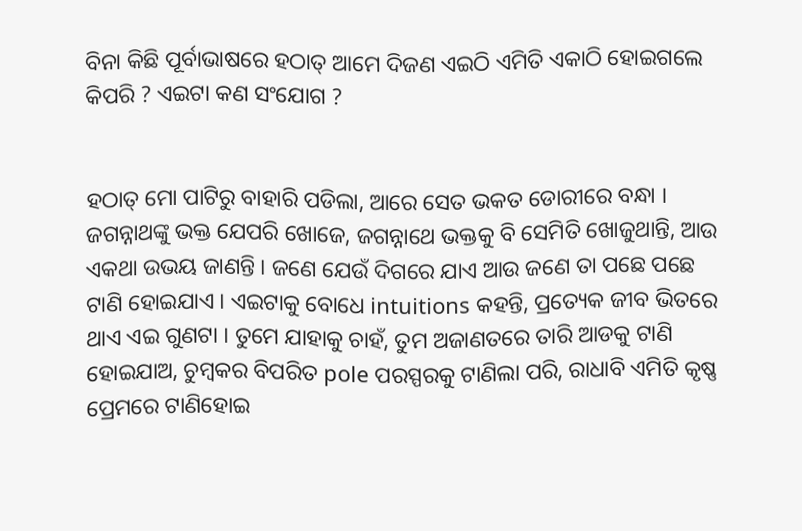ବିନା କିଛି ପୂର୍ବାଭାଷରେ ହଠାତ୍ ଆମେ ଦିଜଣ ଏଇଠି ଏମିତି ଏକାଠି ହୋଇଗଲେ କିପରି ? ଏଇଟା କଣ ସଂଯୋଗ ?


ହଠାତ୍ ମୋ ପାଟିରୁ ବାହାରି ପଡିଲା, ଆରେ ସେତ ଭକତ ଡୋରୀରେ ବନ୍ଧା । ଜଗନ୍ନାଥଙ୍କୁ ଭକ୍ତ ଯେପରି ଖୋଜେ, ଜଗନ୍ନାଥେ ଭକ୍ତକୁ ବି ସେମିତି ଖୋଜୁଥାନ୍ତି, ଆଉ ଏକଥା ଉଭୟ ଜାଣନ୍ତି । ଜଣେ ଯେଉଁ ଦିଗରେ ଯାଏ ଆଉ ଜଣେ ତା ପଛେ ପଛେ ଟାଣି ହୋଇଯାଏ । ଏଇଟାକୁ ବୋଧେ intuitions କହନ୍ତି, ପ୍ରତ୍ୟେକ ଜୀବ ଭିତରେ ଥାଏ ଏଇ ଗୁଣଟା । ତୁମେ ଯାହାକୁ ଚାହଁ, ତୁମ ଅଜାଣତରେ ତାରି ଆଡକୁ ଟାଣି ହୋଇଯାଅ, ଚୁମ୍ବକର ବିପରିତ pole ପରସ୍ପରକୁ ଟାଣିଲା ପରି, ରାଧାବି ଏମିତି କୃଷ୍ଣ ପ୍ରେମରେ ଟାଣିହୋଇ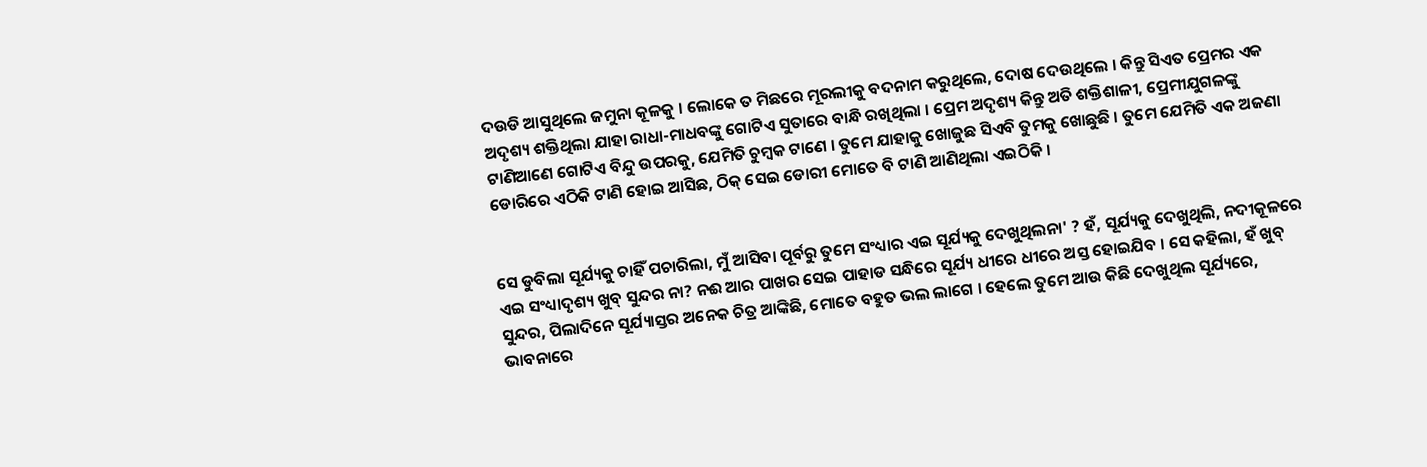ଦଉଡି ଆସୁଥିଲେ ଜମୁନା କୂଳକୁ । ଲୋକେ ତ ମିଛରେ ମୂରଲୀକୁ ବଦନାମ କରୁଥିଲେ, ଦୋଷ ଦେଉଥିଲେ । କିନ୍ତୁ ସିଏତ ପ୍ରେମର ଏକ ଅଦୃଶ୍ୟ ଶକ୍ତିଥିଲା ଯାହା ରାଧା-ମାଧବଙ୍କୁ ଗୋଟିଏ ସୁତାରେ ବାନ୍ଧି ରଖିଥିଲା । ପ୍ରେମ ଅଦୃଶ୍ୟ କିନ୍ତୁ ଅତି ଶକ୍ତିଶାଳୀ, ପ୍ରେମୀଯୁଗଳଙ୍କୁ ଟାଣିଆଣେ ଗୋଟିଏ ବିନ୍ଦୁ ଉପରକୁ, ଯେମିତି ଚୁମ୍ବକ ଟାଣେ । ତୁମେ ଯାହାକୁ ଖୋଜୁଛ ସିଏବି ତୁମକୁ ଖୋଛୁଛି । ତୁମେ ଯେମିତି ଏକ ଅଜଣା ଡୋରିରେ ଏଠିକି ଟାଣି ହୋଇ ଆସିଛ, ଠିକ୍ ସେଇ ଡୋରୀ ମୋତେ ବି ଟାଣି ଆଣିଥିଲା ଏଇଠିକି ।


ସେ ଡୁବିଲା ସୂର୍ଯ୍ୟକୁ ଚାହିଁ ପଚାରିଲା, ମୁଁ ଆସିବା ପୂର୍ବରୁ ତୁମେ ସଂଧ୍ୟାର ଏଇ ସୂର୍ଯ୍ୟକୁ ଦେଖୁଥିଲନା' ? ହଁ, ସୂର୍ଯ୍ୟକୁ ଦେଖୁଥିଲି, ନଦୀକୂଳରେ ଏଇ ସଂଧ୍ୟାଦୃଶ୍ୟ ଖୁବ୍ ସୁନ୍ଦର ନା? ନଈ ଆର ପାଖର ସେଇ ପାହାଡ ସନ୍ଧିରେ ସୂର୍ଯ୍ୟ ଧୀରେ ଧୀରେ ଅସ୍ତ ହୋଇଯିବ । ସେ କହିଲା, ହଁ ଖୁବ୍ ସୁନ୍ଦର, ପିଲାଦିନେ ସୂର୍ଯ୍ୟାସ୍ତର ଅନେକ ଚିତ୍ର ଆଙ୍କିଛି, ମୋତେ ବହୁତ ଭଲ ଲାଗେ । ହେଲେ ତୁମେ ଆଉ କିଛି ଦେଖୁଥିଲ ସୂର୍ଯ୍ୟରେ, ଭାବନାରେ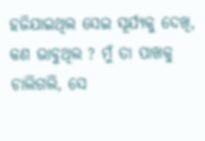ହଜିଯାଇଥିଲ ସେଇ ସୂର୍ଯ୍ୟକୁ ଦେଖି, କଣ ଭାବୁଥିଲ ? ମୁଁ ତା ପାଖକୁ ଚାଲିଗଲି, ସେ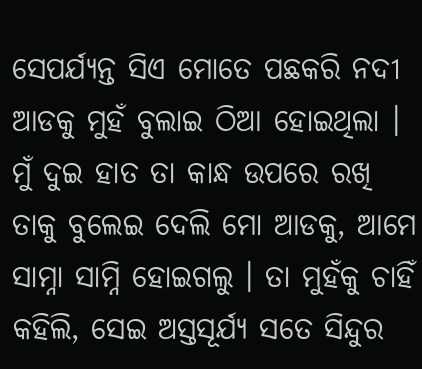ସେପର୍ଯ୍ୟନ୍ତ ସିଏ ମୋତେ ପଛକରି ନଦୀ ଆଡକୁ ମୁହଁ ବୁଲାଇ ଠିଆ ହୋଇଥିଲା । ମୁଁ ଦୁଇ ହାତ ତା କାନ୍ଧ ଉପରେ ରଖି ତାକୁ ବୁଲେଇ ଦେଲି ମୋ ଆଡକୁ, ଆମେ ସାମ୍ନା ସାମ୍ନି ହୋଇଗଲୁ । ତା ମୁହଁକୁ ଚାହିଁ କହିଲି, ସେଇ ଅସ୍ତସୂର୍ଯ୍ୟ ସତେ ସିନ୍ଦୁର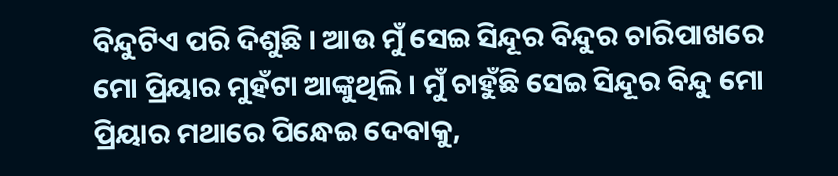ବିନ୍ଦୁଟିଏ ପରି ଦିଶୁଛି । ଆଉ ମୁଁ ସେଇ ସିନ୍ଦୂର ବିନ୍ଦୁର ଚାରିପାଖରେ ମୋ ପ୍ରିୟାର ମୁହଁଟା ଆଙ୍କୁଥିଲି । ମୁଁ ଚାହୁଁଛି ସେଇ ସିନ୍ଦୂର ବିନ୍ଦୁ ମୋ ପ୍ରିୟାର ମଥାରେ ପିନ୍ଧେଇ ଦେବାକୁ,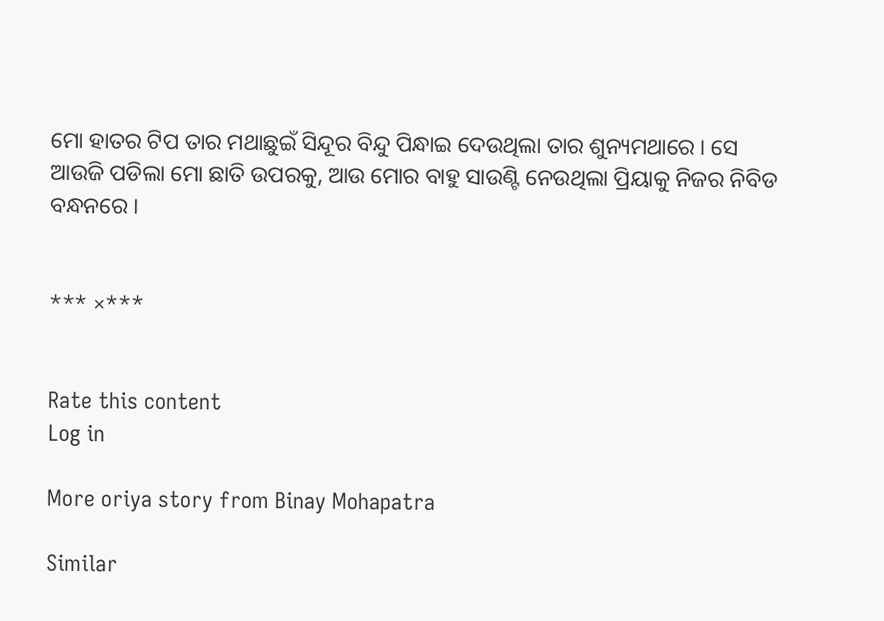ମୋ ହାତର ଟିପ ତାର ମଥାଛୁଇଁ ସିନ୍ଦୂର ବିନ୍ଦୁ ପିନ୍ଧାଇ ଦେଉଥିଲା ତାର ଶୁନ୍ୟମଥାରେ । ସେ ଆଉଜି ପଡିଲା ମୋ ଛାତି ଉପରକୁ, ଆଉ ମୋର ବାହୁ ସାଉଣ୍ଟି ନେଉଥିଲା ପ୍ରିୟାକୁ ନିଜର ନିବିଡ ବନ୍ଧନରେ ।


*** ×***


Rate this content
Log in

More oriya story from Binay Mohapatra

Similar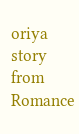oriya story from Romance